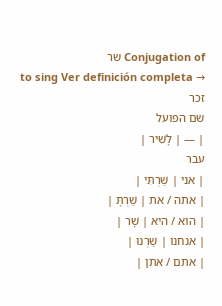Conjugation of שר
to sing Ver definición completa →
זכר
שם הפועל
| — | לָשִׁיר |
עבר
| אני | שַׁרְתִּי |
| אתה / את | שַׁרְתָּ |
| הוא / היא | שָׁר |
| אנחנו | שַׁרְנוּ |
| אתם / אתן |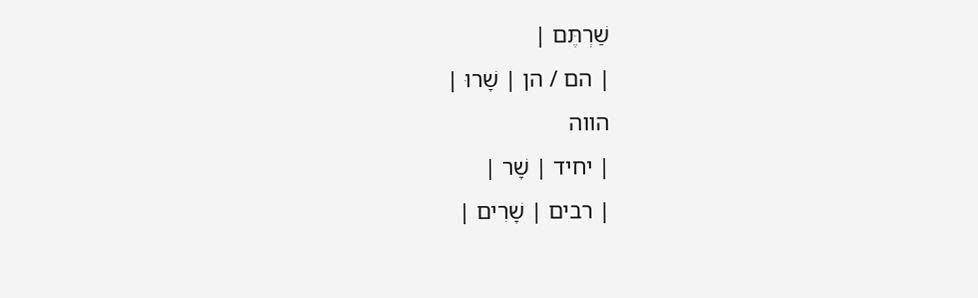שַׁרְתֶּם |
| הם / הן | שָׁרוּ |
הווה
| יחיד | שָׁר |
| רבים | שָׁרִים |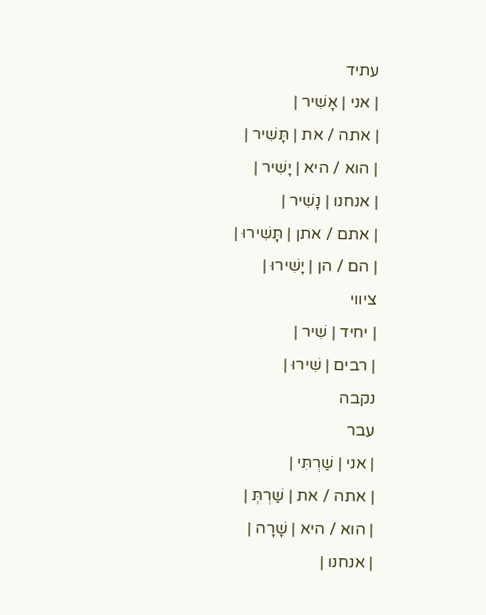עתיד
| אני | אָשִׁיר |
| אתה / את | תָּשִׁיר |
| הוא / היא | יָשִׁיר |
| אנחנו | נָשִׁיר |
| אתם / אתן | תָּשִׁירוּ |
| הם / הן | יָשִׁירוּ |
ציווי
| יחיד | שִׁיר |
| רבים | שִׁירוּ |
נקבה
עבר
| אני | שַׁרְתִּי |
| אתה / את | שַׁרְתְּ |
| הוא / היא | שָׁרָה |
| אנחנו |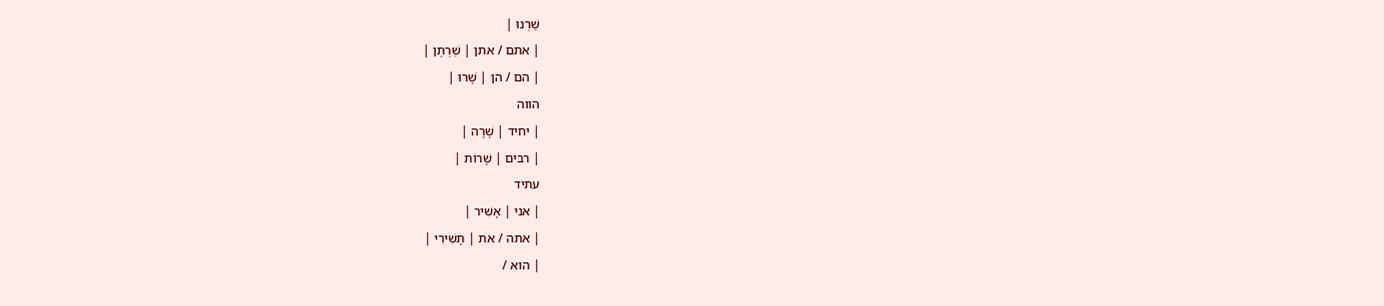שַׁרְנוּ |
| אתם / אתן | שַׁרְתֶּן |
| הם / הן | שָׁרוּ |
הווה
| יחיד | שָׁרָה |
| רבים | שָׁרוֹת |
עתיד
| אני | אָשִׁיר |
| אתה / את | תָּשִׁירִי |
| הוא /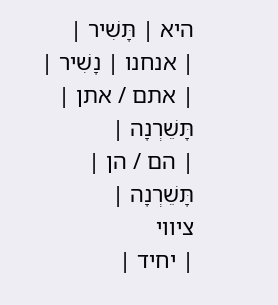היא | תָּשִׁיר |
| אנחנו | נָשִׁיר |
| אתם / אתן | תָּשֵׁרְנָה |
| הם / הן | תָּשֵׁרְנָה |
ציווי
| יחיד |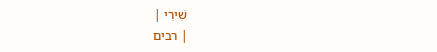שִׁירִי |
| רבים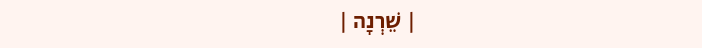| שֵׁרְנָה |